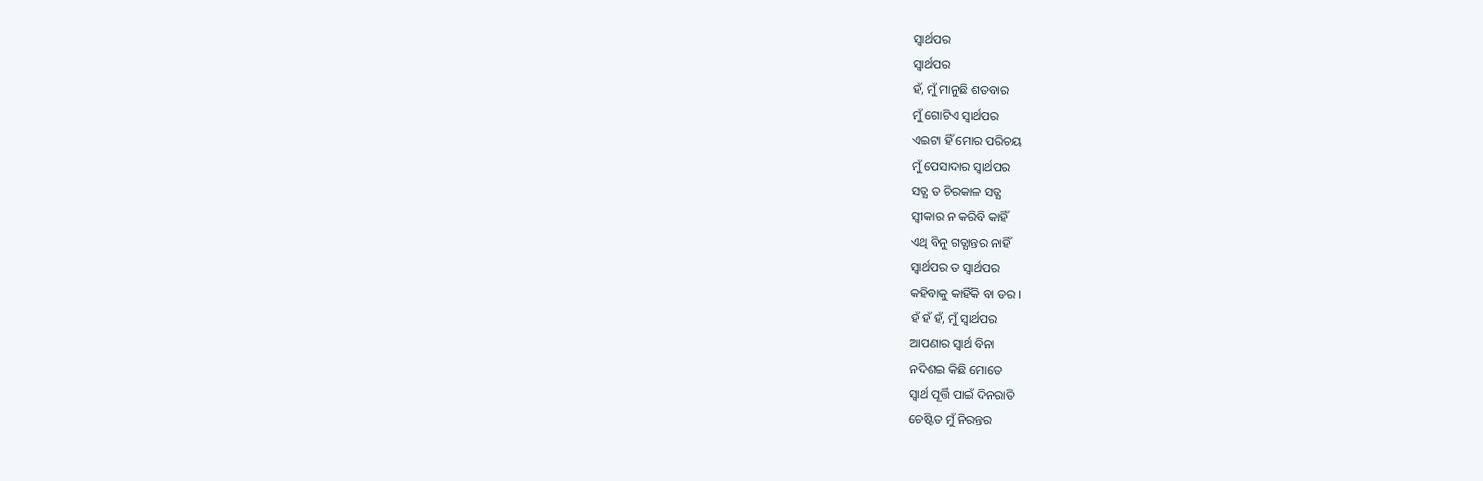ସ୍ବାର୍ଥପର
ସ୍ବାର୍ଥପର
ହଁ, ମୁଁ ମାନୁଛି ଶତବାର
ମୁଁ ଗୋଟିଏ ସ୍ବାର୍ଥପର
ଏଇଟା ହିଁ ମୋର ପରିଚୟ
ମୁଁ ପେସାଦାର ସ୍ବାର୍ଥପର
ସତ୍ଯ ତ ଚିରକାଳ ସତ୍ଯ
ସ୍ବୀକାର ନ କରିବି କାହିଁ
ଏଥି ବିନୁ ଗତ୍ଯାନ୍ତର ନାହିଁ
ସ୍ବାର୍ଥପର ତ ସ୍ବାର୍ଥପର
କହିବାକୁ କାହିଁକି ବା ଡର ।
ହଁ ହଁ ହଁ, ମୁଁ ସ୍ବାର୍ଥପର
ଆପଣାର ସ୍ବାର୍ଥ ବିନା
ନଦିଶଇ କିଛି ମୋତେ
ସ୍ବାର୍ଥ ପୂର୍ତ୍ତି ପାଇଁ ଦିନରାତି
ଚେଷ୍ଟିତ ମୁଁ ନିରନ୍ତର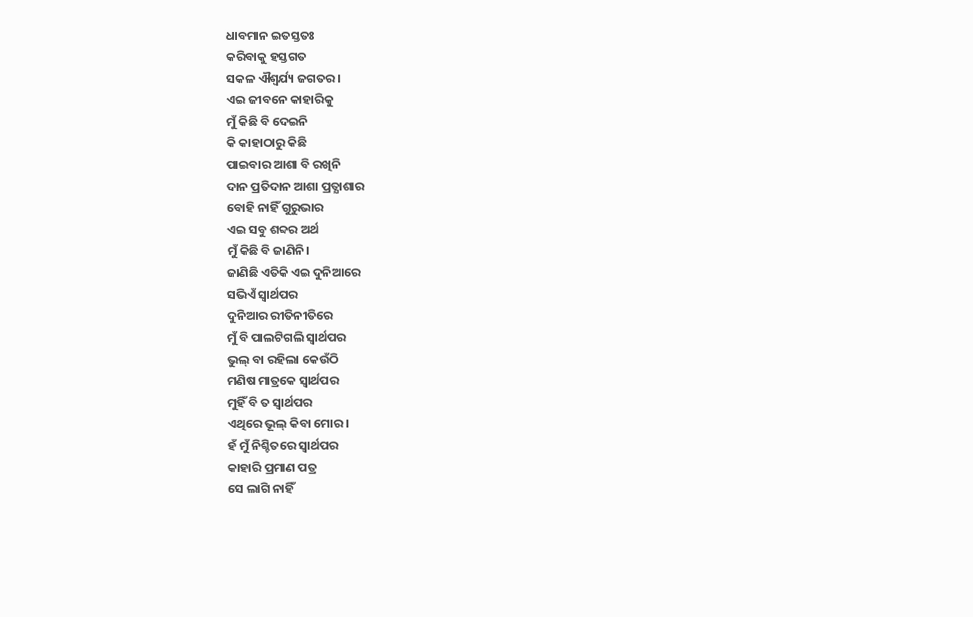ଧାବମାନ ଇତସ୍ତତଃ
କରିବାକୁ ହସ୍ତଗତ
ସକଳ ଐଶ୍ଵର୍ଯ୍ୟ ଜଗତର।
ଏଇ ଜୀବନେ କାହାରିକୁ
ମୁଁ କିଛି ବି ଦେଇନି
କି କାହାଠାରୁ କିଛି
ପାଇବାର ଆଶା ବି ରଖିନି
ଦାନ ପ୍ରତିଦାନ ଆଶା ପ୍ରତ୍ଯାଶାର
ବୋହି ନାହିଁ ଗୁରୁଭାର
ଏଇ ସବୁ ଶବ୍ଦର ଅର୍ଥ
ମୁଁ କିଛି ବି ଜାଣିନି।
ଜାଣିଛି ଏତିକି ଏଇ ଦୁନିଆରେ
ସଭିଏଁ ସ୍ବାର୍ଥପର
ଦୁନିଆର ରୀତିନୀତିରେ
ମୁଁ ବି ପାଲଟିଗଲି ସ୍ବାର୍ଥପର
ଭୁଲ୍ ବା ରହିଲା କେଉଁଠି
ମଣିଷ ମାତ୍ରକେ ସ୍ବାର୍ଥପର
ମୁହିଁ ବି ତ ସ୍ବାର୍ଥପର
ଏଥିରେ ଭୂଲ୍ କିବା ମୋର ।
ହଁ ମୁଁ ନିଶ୍ଚିତରେ ସ୍ବାର୍ଥପର
କାହାରି ପ୍ରମାଣ ପତ୍ର
ସେ ଲାଗି ନାହିଁ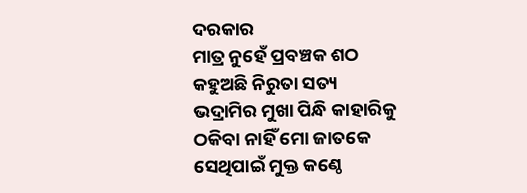ଦରକାର
ମାତ୍ର ନୁହେଁ ପ୍ରବଞ୍ଚକ ଶଠ
କହୁଅଛି ନିରୁତା ସତ୍ୟ
ଭଦ୍ରାମିର ମୁଖା ପିନ୍ଧି କାହାରିକୁ
ଠକିବା ନାହିଁ ମୋ ଜାତକେ
ସେଥିପାଇଁ ମୁକ୍ତ କଣ୍ଠେ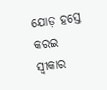ଯୋଡ଼ ହସ୍ତେ କରଇ ସ୍ବୀକାର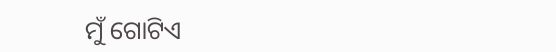ମୁଁ ଗୋଟିଏ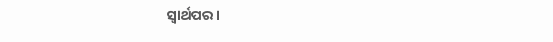ସ୍ବାର୍ଥପର ।